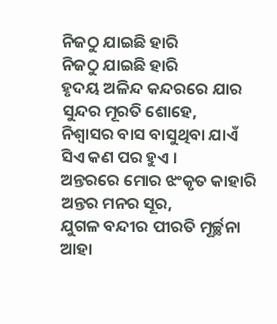ନିଜଠୁ ଯାଇଛି ହାରି
ନିଜଠୁ ଯାଇଛି ହାରି
ହୃଦୟ ଅଳିନ୍ଦ କନ୍ଦରରେ ଯାର
ସୁନ୍ଦର ମୂରତି ଶୋହେ,
ନିଶ୍ଵାସର ବାସ ବାସୁଥିବା ଯାଏଁ
ସିଏ କଣ ପର ହୁଏ ।
ଅନ୍ତରରେ ମୋର ଝଂକୃତ କାହାରି
ଅନ୍ତର ମନର ସୂର,
ଯୁଗଳ ବନ୍ଦୀର ପୀରତି ମୂର୍ଚ୍ଛନା
ଆହା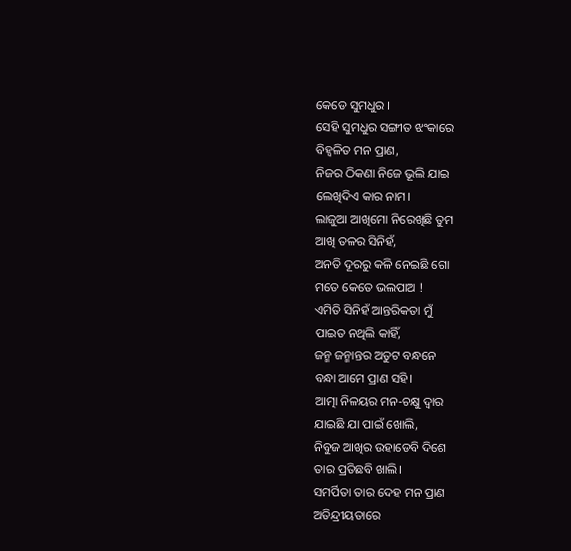କେଡେ ସୁମଧୁର ।
ସେହି ସୁମଧୁର ସଙ୍ଗୀତ ଝଂକାରେ
ବିହ୍ଵଳିତ ମନ ପ୍ରାଣ,
ନିଜର ଠିକଣା ନିଜେ ଭୂଲି ଯାଇ
ଲେଖିଦିଏ କାର ନାମ।
ଲାଜୁଆ ଆଖିମୋ ନିରେଖିଛି ତୁମ
ଆଖି ତଳର ସିନିହଁ,
ଅନତି ଦୂରରୁ କଳି ନେଇଛି ଗୋ
ମତେ କେତେ ଭଲପାଅ !
ଏମିତି ସିନିହଁ ଆନ୍ତରିକତା ମୁଁ
ପାଇତ ନଥିଲି କାହିଁ,
ଜନ୍ମ ଜନ୍ମାନ୍ତର ଅତୁଟ ବନ୍ଧନେ
ବନ୍ଧା ଆମେ ପ୍ରାଣ ସହି।
ଆତ୍ମା ନିଳୟର ମନ-ଚକ୍ଷୁ ଦ୍ଵାର
ଯାଇଛି ଯା ପାଇଁ ଖୋଲି,
ନିବୁଜ ଆଖିର ଉହାଡେବି ଦିଶେ
ତାର ପ୍ରତିଛବି ଖାଲି।
ସମର୍ପିତା ତାର ଦେହ ମନ ପ୍ରାଣ
ଅତିନ୍ଦ୍ରୀୟତାରେ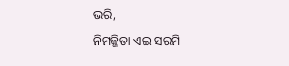ଭରି,
ନିମଜ୍ଜିତା ଏଇ ସରମି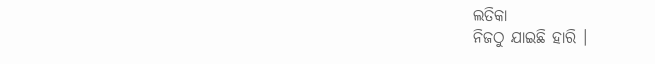ଲତିକା
ନିଜଠୁ ଯାଇଛି ହାରି ।